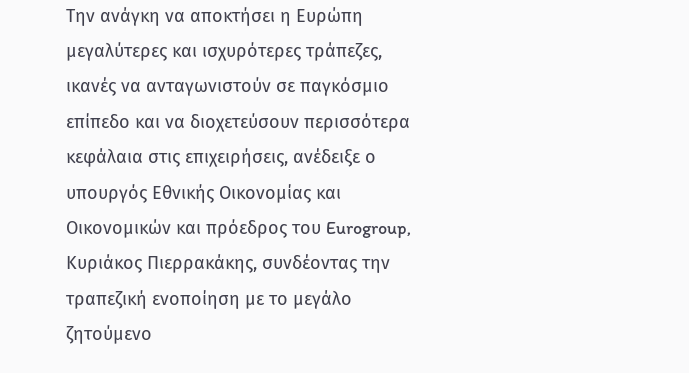Την ανάγκη να αποκτήσει η Ευρώπη μεγαλύτερες και ισχυρότερες τράπεζες, ικανές να ανταγωνιστούν σε παγκόσμιο επίπεδο και να διοχετεύσουν περισσότερα κεφάλαια στις επιχειρήσεις, ανέδειξε ο υπουργός Εθνικής Οικονομίας και Οικονομικών και πρόεδρος του Eurogroup, Κυριάκος Πιερρακάκης, συνδέοντας την τραπεζική ενοποίηση με το μεγάλο ζητούμενο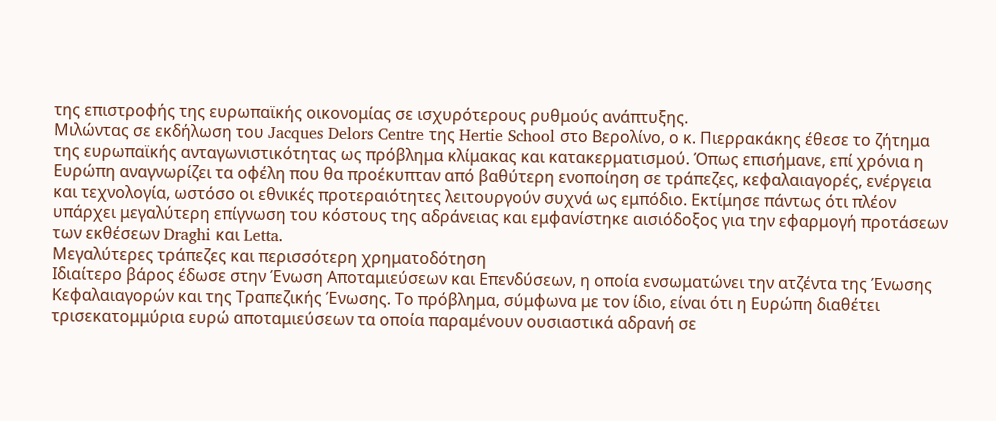της επιστροφής της ευρωπαϊκής οικονομίας σε ισχυρότερους ρυθμούς ανάπτυξης.
Μιλώντας σε εκδήλωση του Jacques Delors Centre της Hertie School στο Βερολίνο, ο κ. Πιερρακάκης έθεσε το ζήτημα της ευρωπαϊκής ανταγωνιστικότητας ως πρόβλημα κλίμακας και κατακερματισμού. Όπως επισήμανε, επί χρόνια η Ευρώπη αναγνωρίζει τα οφέλη που θα προέκυπταν από βαθύτερη ενοποίηση σε τράπεζες, κεφαλαιαγορές, ενέργεια και τεχνολογία, ωστόσο οι εθνικές προτεραιότητες λειτουργούν συχνά ως εμπόδιο. Εκτίμησε πάντως ότι πλέον υπάρχει μεγαλύτερη επίγνωση του κόστους της αδράνειας και εμφανίστηκε αισιόδοξος για την εφαρμογή προτάσεων των εκθέσεων Draghi και Letta.
Μεγαλύτερες τράπεζες και περισσότερη χρηματοδότηση
Ιδιαίτερο βάρος έδωσε στην Ένωση Αποταμιεύσεων και Επενδύσεων, η οποία ενσωματώνει την ατζέντα της Ένωσης Κεφαλαιαγορών και της Τραπεζικής Ένωσης. Το πρόβλημα, σύμφωνα με τον ίδιο, είναι ότι η Ευρώπη διαθέτει τρισεκατομμύρια ευρώ αποταμιεύσεων τα οποία παραμένουν ουσιαστικά αδρανή σε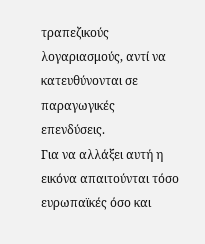τραπεζικούς λογαριασμούς, αντί να κατευθύνονται σε παραγωγικές επενδύσεις.
Για να αλλάξει αυτή η εικόνα απαιτούνται τόσο ευρωπαϊκές όσο και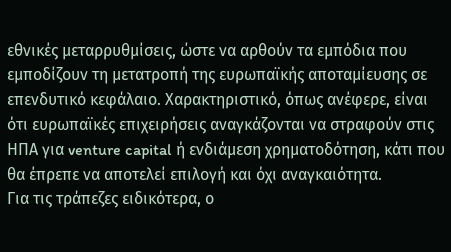εθνικές μεταρρυθμίσεις, ώστε να αρθούν τα εμπόδια που εμποδίζουν τη μετατροπή της ευρωπαϊκής αποταμίευσης σε επενδυτικό κεφάλαιο. Χαρακτηριστικό, όπως ανέφερε, είναι ότι ευρωπαϊκές επιχειρήσεις αναγκάζονται να στραφούν στις ΗΠΑ για venture capital ή ενδιάμεση χρηματοδότηση, κάτι που θα έπρεπε να αποτελεί επιλογή και όχι αναγκαιότητα.
Για τις τράπεζες ειδικότερα, ο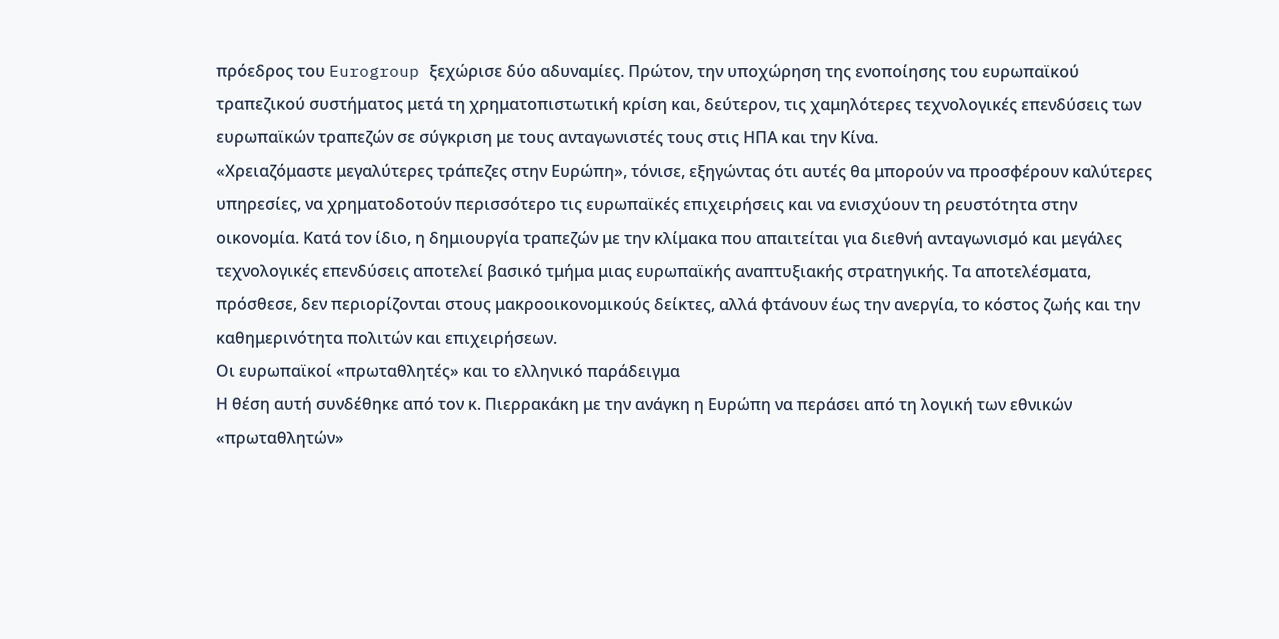πρόεδρος του Eurogroup ξεχώρισε δύο αδυναμίες. Πρώτον, την υποχώρηση της ενοποίησης του ευρωπαϊκού τραπεζικού συστήματος μετά τη χρηματοπιστωτική κρίση και, δεύτερον, τις χαμηλότερες τεχνολογικές επενδύσεις των ευρωπαϊκών τραπεζών σε σύγκριση με τους ανταγωνιστές τους στις ΗΠΑ και την Κίνα.
«Χρειαζόμαστε μεγαλύτερες τράπεζες στην Ευρώπη», τόνισε, εξηγώντας ότι αυτές θα μπορούν να προσφέρουν καλύτερες υπηρεσίες, να χρηματοδοτούν περισσότερο τις ευρωπαϊκές επιχειρήσεις και να ενισχύουν τη ρευστότητα στην οικονομία. Κατά τον ίδιο, η δημιουργία τραπεζών με την κλίμακα που απαιτείται για διεθνή ανταγωνισμό και μεγάλες τεχνολογικές επενδύσεις αποτελεί βασικό τμήμα μιας ευρωπαϊκής αναπτυξιακής στρατηγικής. Τα αποτελέσματα, πρόσθεσε, δεν περιορίζονται στους μακροοικονομικούς δείκτες, αλλά φτάνουν έως την ανεργία, το κόστος ζωής και την καθημερινότητα πολιτών και επιχειρήσεων.
Οι ευρωπαϊκοί «πρωταθλητές» και το ελληνικό παράδειγμα
Η θέση αυτή συνδέθηκε από τον κ. Πιερρακάκη με την ανάγκη η Ευρώπη να περάσει από τη λογική των εθνικών «πρωταθλητών»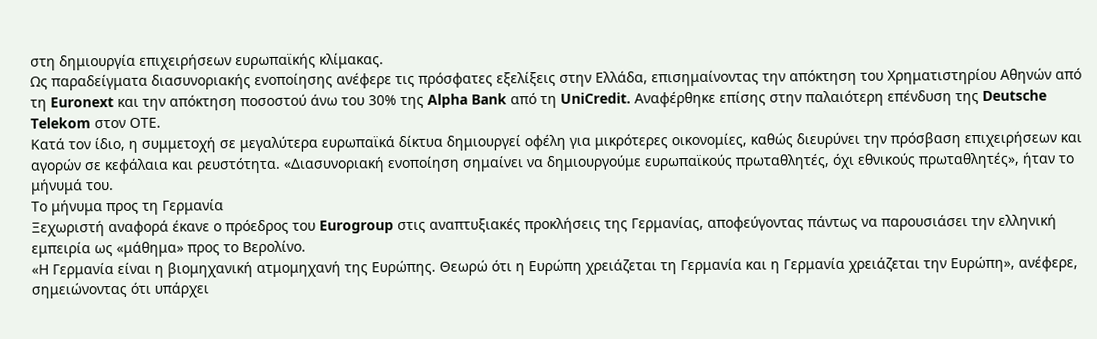στη δημιουργία επιχειρήσεων ευρωπαϊκής κλίμακας.
Ως παραδείγματα διασυνοριακής ενοποίησης ανέφερε τις πρόσφατες εξελίξεις στην Ελλάδα, επισημαίνοντας την απόκτηση του Χρηματιστηρίου Αθηνών από τη Euronext και την απόκτηση ποσοστού άνω του 30% της Alpha Bank από τη UniCredit. Αναφέρθηκε επίσης στην παλαιότερη επένδυση της Deutsche Telekom στον ΟΤΕ.
Κατά τον ίδιο, η συμμετοχή σε μεγαλύτερα ευρωπαϊκά δίκτυα δημιουργεί οφέλη για μικρότερες οικονομίες, καθώς διευρύνει την πρόσβαση επιχειρήσεων και αγορών σε κεφάλαια και ρευστότητα. «Διασυνοριακή ενοποίηση σημαίνει να δημιουργούμε ευρωπαϊκούς πρωταθλητές, όχι εθνικούς πρωταθλητές», ήταν το μήνυμά του.
Το μήνυμα προς τη Γερμανία
Ξεχωριστή αναφορά έκανε ο πρόεδρος του Eurogroup στις αναπτυξιακές προκλήσεις της Γερμανίας, αποφεύγοντας πάντως να παρουσιάσει την ελληνική εμπειρία ως «μάθημα» προς το Βερολίνο.
«Η Γερμανία είναι η βιομηχανική ατμομηχανή της Ευρώπης. Θεωρώ ότι η Ευρώπη χρειάζεται τη Γερμανία και η Γερμανία χρειάζεται την Ευρώπη», ανέφερε, σημειώνοντας ότι υπάρχει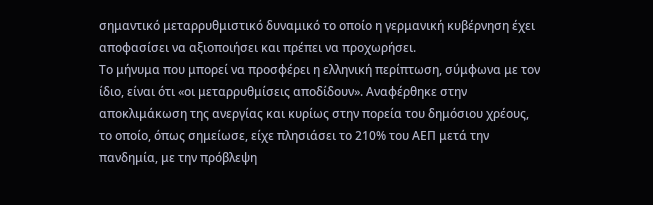σημαντικό μεταρρυθμιστικό δυναμικό το οποίο η γερμανική κυβέρνηση έχει αποφασίσει να αξιοποιήσει και πρέπει να προχωρήσει.
Το μήνυμα που μπορεί να προσφέρει η ελληνική περίπτωση, σύμφωνα με τον ίδιο, είναι ότι «οι μεταρρυθμίσεις αποδίδουν». Αναφέρθηκε στην αποκλιμάκωση της ανεργίας και κυρίως στην πορεία του δημόσιου χρέους, το οποίο, όπως σημείωσε, είχε πλησιάσει το 210% του ΑΕΠ μετά την πανδημία, με την πρόβλεψη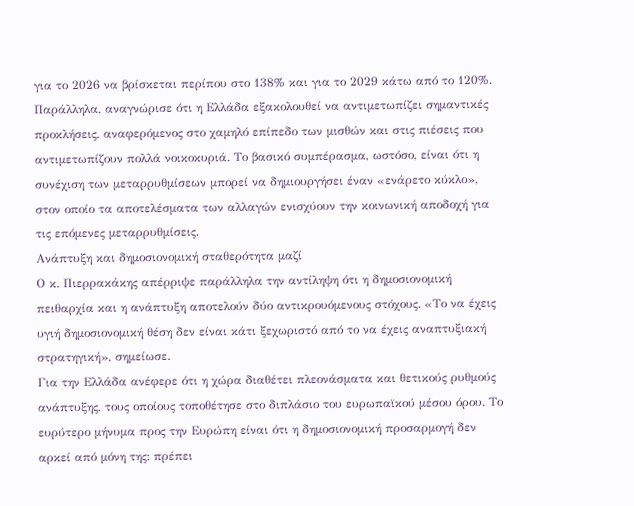για το 2026 να βρίσκεται περίπου στο 138% και για το 2029 κάτω από το 120%.
Παράλληλα, αναγνώρισε ότι η Ελλάδα εξακολουθεί να αντιμετωπίζει σημαντικές προκλήσεις, αναφερόμενος στο χαμηλό επίπεδο των μισθών και στις πιέσεις που αντιμετωπίζουν πολλά νοικοκυριά. Το βασικό συμπέρασμα, ωστόσο, είναι ότι η συνέχιση των μεταρρυθμίσεων μπορεί να δημιουργήσει έναν «ενάρετο κύκλο», στον οποίο τα αποτελέσματα των αλλαγών ενισχύουν την κοινωνική αποδοχή για τις επόμενες μεταρρυθμίσεις.
Ανάπτυξη και δημοσιονομική σταθερότητα μαζί
Ο κ. Πιερρακάκης απέρριψε παράλληλα την αντίληψη ότι η δημοσιονομική πειθαρχία και η ανάπτυξη αποτελούν δύο αντικρουόμενους στόχους. «Το να έχεις υγιή δημοσιονομική θέση δεν είναι κάτι ξεχωριστό από το να έχεις αναπτυξιακή στρατηγική», σημείωσε.
Για την Ελλάδα ανέφερε ότι η χώρα διαθέτει πλεονάσματα και θετικούς ρυθμούς ανάπτυξης, τους οποίους τοποθέτησε στο διπλάσιο του ευρωπαϊκού μέσου όρου. Το ευρύτερο μήνυμα προς την Ευρώπη είναι ότι η δημοσιονομική προσαρμογή δεν αρκεί από μόνη της: πρέπει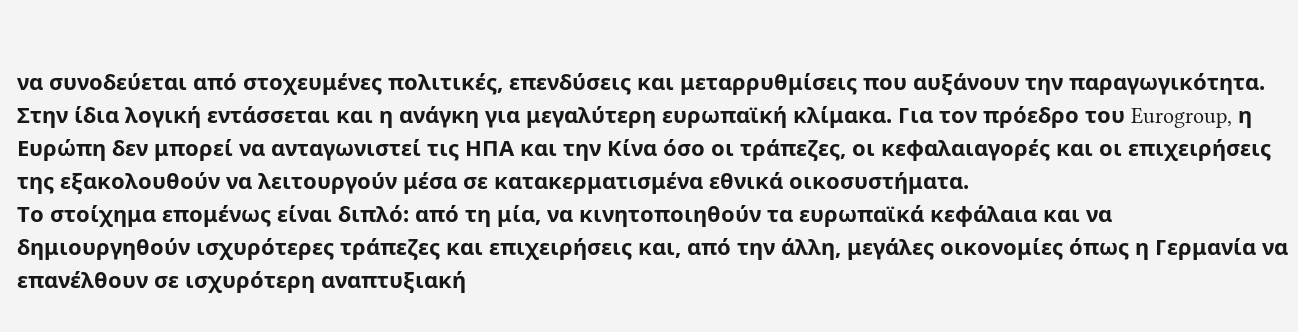να συνοδεύεται από στοχευμένες πολιτικές, επενδύσεις και μεταρρυθμίσεις που αυξάνουν την παραγωγικότητα.
Στην ίδια λογική εντάσσεται και η ανάγκη για μεγαλύτερη ευρωπαϊκή κλίμακα. Για τον πρόεδρο του Eurogroup, η Ευρώπη δεν μπορεί να ανταγωνιστεί τις ΗΠΑ και την Κίνα όσο οι τράπεζες, οι κεφαλαιαγορές και οι επιχειρήσεις της εξακολουθούν να λειτουργούν μέσα σε κατακερματισμένα εθνικά οικοσυστήματα.
Το στοίχημα επομένως είναι διπλό: από τη μία, να κινητοποιηθούν τα ευρωπαϊκά κεφάλαια και να δημιουργηθούν ισχυρότερες τράπεζες και επιχειρήσεις και, από την άλλη, μεγάλες οικονομίες όπως η Γερμανία να επανέλθουν σε ισχυρότερη αναπτυξιακή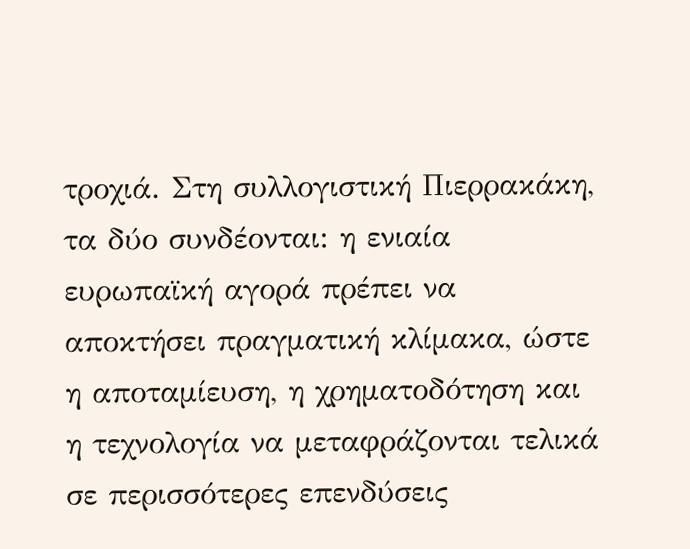τροχιά. Στη συλλογιστική Πιερρακάκη, τα δύο συνδέονται: η ενιαία ευρωπαϊκή αγορά πρέπει να αποκτήσει πραγματική κλίμακα, ώστε η αποταμίευση, η χρηματοδότηση και η τεχνολογία να μεταφράζονται τελικά σε περισσότερες επενδύσεις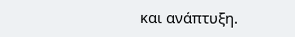και ανάπτυξη.